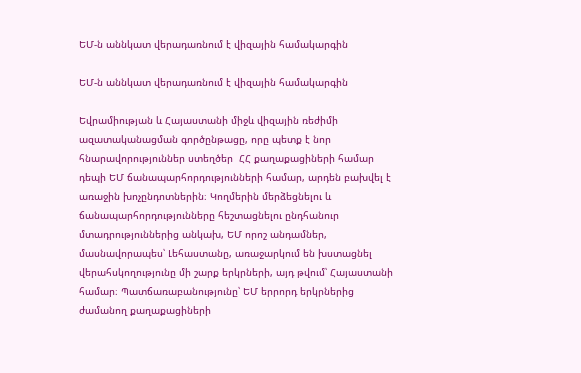ԵՄ-ն աննկատ վերադառնում է վիզային համակարգին

ԵՄ-ն աննկատ վերադառնում է վիզային համակարգին

Եվրամիության և Հայաստանի միջև վիզային ռեժիմի ազատականացման գործընթացը, որը պետք է նոր հնարավորություններ ստեղծեր  ՀՀ քաղաքացիների համար դեպի ԵՄ ճանապարհորդությունների համար, արդեն բախվել է առաջին խոչընդոտներին։ Կողմերին մերձեցնելու և ճանապարհորդությունները հեշտացնելու ընդհանուր մտադրություններից անկախ, ԵՄ որոշ անդամներ, մասնավորապես՝ Լեհաստանը, առաջարկում են խստացնել վերահսկողությունը մի շարք երկրների, այդ թվում՝ Հայաստանի համար։ Պատճառաբանությունը՝ ԵՄ երրորդ երկրներից ժամանող քաղաքացիների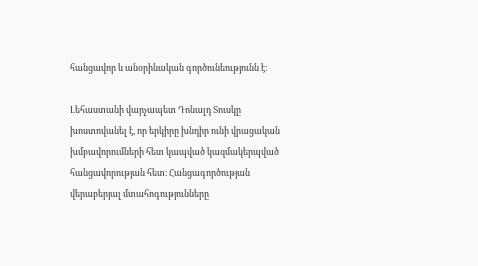հանցավոր և անօրինական գործունեությունն է։

Լեհաստանի վարչապետ Դոնալդ Տուսկը խոստովանել է, որ երկիրը խնդիր ունի վրացական խմբավորումների հետ կապված կազմակերպված հանցավորության հետ։ Հանցագործության վերաբերյալ մտահոգությունները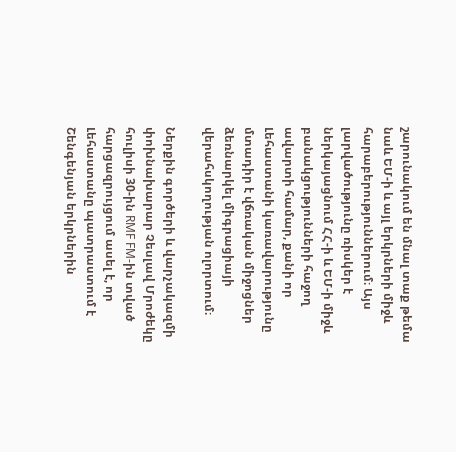շարունակում են մնալ տաք թեմա նաև ԵՄ-ի և այլ երկրների միջև հարաբերություններում։ Այս լարվածությունը ռիսկեր է ներկայացնում ՀՀ-ի և ԵՄ-ի միջև բանակցությունների հաջող ավարտի համար, քանի որ Լեհաստանի կառավարությունը մտադիր է վճռական միջոցներ ձեռնարկել միգրացիայի վերահսկողության ոլորտում։

Ներքին գործերի և վարչակազմի փոխնախարար Չեսլավ Մրոժեկը հուլիսի 30-ին RMF FM-ին տված հարցազրույցում ասել է, որ Լեհաստանը պատրաստում է Շենգենյան երկրներին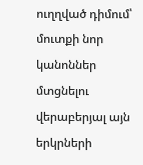ուղղված դիմում՝  մուտքի նոր կանոններ մտցնելու վերաբերյալ այն երկրների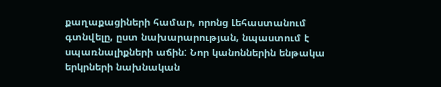քաղաքացիների համար, որոնց Լեհաստանում գտնվելը, ըստ նախարարության, նպաստում է սպառնալիքների աճին: Նոր կանոններին ենթակա երկրների նախնական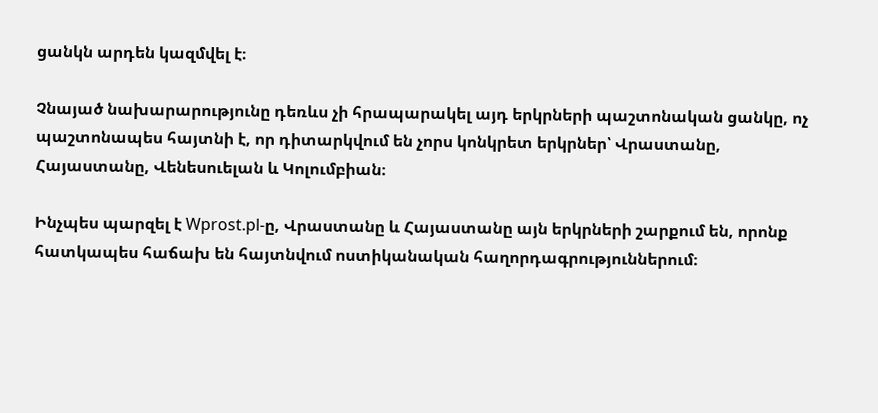ցանկն արդեն կազմվել է։

Չնայած նախարարությունը դեռևս չի հրապարակել այդ երկրների պաշտոնական ցանկը, ոչ պաշտոնապես հայտնի է, որ դիտարկվում են չորս կոնկրետ երկրներ՝ Վրաստանը, Հայաստանը, Վենեսուելան և Կոլումբիան։

Ինչպես պարզել է Wprost.pl-ը, Վրաստանը և Հայաստանը այն երկրների շարքում են, որոնք հատկապես հաճախ են հայտնվում ոստիկանական հաղորդագրություններում։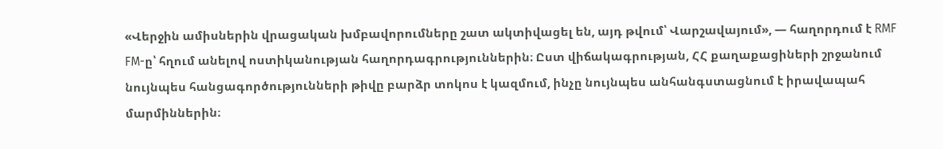«Վերջին ամիսներին վրացական խմբավորումները շատ ակտիվացել են, այդ թվում՝ Վարշավայում», — հաղորդում է RMF FM-ը՝ հղում անելով ոստիկանության հաղորդագրություններին։ Ըստ վիճակագրության, ՀՀ քաղաքացիների շրջանում նույնպես հանցագործությունների թիվը բարձր տոկոս է կազմում, ինչը նույնպես անհանգստացնում է իրավապահ մարմիններին։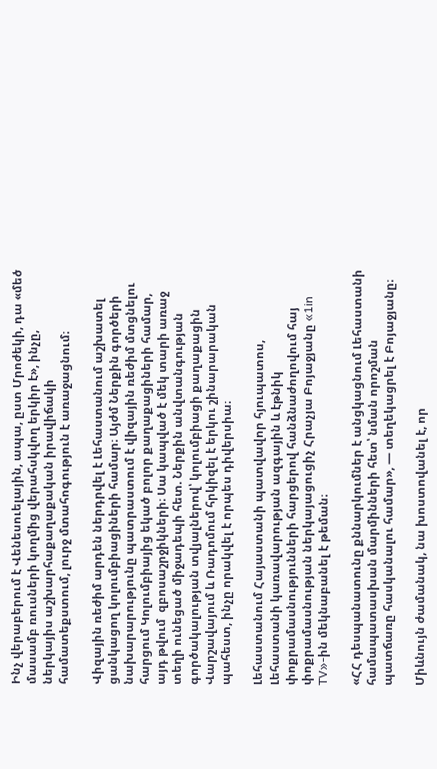Ինչ վերաբերում է Վենեսուելային, ապա, ըստ Մրոժեկի, դա «մեծ մասամբ ռուսների կողմից վերահսկվող երկիր է», ինչը, ներկայիս աշխարհաքաղաքական իրավիճակի համատեքստում, լուրջ մտահոգություն է առաջացնում։

Վիզային ռեժիմ արդեն ներդրվել է Լեհաստանում աշխատել ցանկացող կոլումբիացիների համար։ Այժմ Ներքին գործերի նախարարությունը պատրաստում է վիզային ռեժիմ մտցնելու հարցում Կոլումբիայից եկած բոլոր քաղաքացիների համար, այդ թվում  զբոսաշրջիկների։ Սա կապված է մեկ տարի առաջ տեղի ունեցած միջադեպի հետ. Ներքին անվտանգության գործակալության տվյալներով՝ կոլումբիացի քաղաքացին Վարշավայում և Ռադոմում հրկիզել է երկու շինարարական պահեստ, ինչը որակվել է որպես դիվերսիա։

Լեհաստանում Հայաստանի պատվավոր հյուպատոս, Լեհաստանի կառավարության ազգային և էթնիկ փոքրամասնությունների հարցերով հանձնաժողովում հայ փոքրամասնության ներկայացուցիչ Հրաչյա Բոյաջյանը «1in TV»-ին մեկնաբանել է թեման։

«ՀՀ դեսպանատունը քննարկումներ է անցկացնում Լեհաստանի համապատասխան մարմինների հետ՝ նման որոշման պատճառը հասկանալու համար», — տեղեկացրել է Բոյաջյանը։

Միևնույն ժամանակ, նա խոստովանել է, որ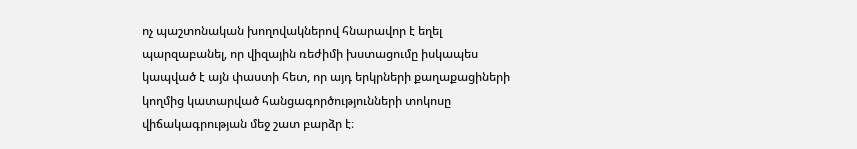ոչ պաշտոնական խողովակներով հնարավոր է եղել պարզաբանել, որ վիզային ռեժիմի խստացումը իսկապես կապված է այն փաստի հետ, որ այդ երկրների քաղաքացիների կողմից կատարված հանցագործությունների տոկոսը վիճակագրության մեջ շատ բարձր է։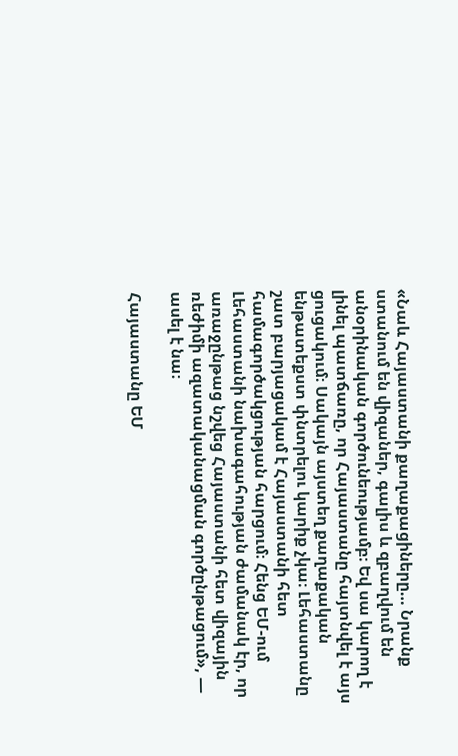«Նաև Հայաստանի քաղաքացիները… Նրանք ստանում են վիզաներ, գալիս և զբաղվում են անօրինական գործունեությամբ։ Եվ սա կարող է լինել պատճառը, որ Հայաստանը հայտնվել է այս ցուցակում։ Սակայն այստեղ քաղաքական ենթատեքստ փնտրելու կարիք չկա։ Լեհաստանը շատ բարյացակամ է Հայաստանի հետ համագործակցության հարցում։ Հենց ԵՄ-ում Լեհաստանի նախագահության ժամանակ էր, որ առաջընթաց նշվեց Հայաստանի հետ վիզային ռեժիմի ազատականացման գործընթացում», — ասել է նա։

Հայաստանը ԵՄ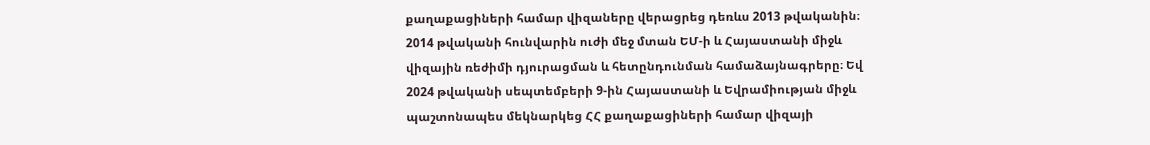քաղաքացիների համար վիզաները վերացրեց դեռևս 2013 թվականին։ 2014 թվականի հունվարին ուժի մեջ մտան ԵՄ-ի և Հայաստանի միջև վիզային ռեժիմի դյուրացման և հետընդունման համաձայնագրերը։ Եվ 2024 թվականի սեպտեմբերի 9-ին Հայաստանի և Եվրամիության միջև պաշտոնապես մեկնարկեց ՀՀ քաղաքացիների համար վիզայի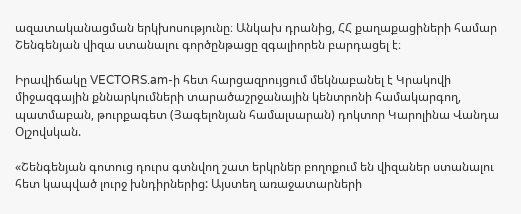ազատականացման երկխոսությունը։ Անկախ դրանից, ՀՀ քաղաքացիների համար Շենգենյան վիզա ստանալու գործընթացը զգալիորեն բարդացել է։

Իրավիճակը VECTORS.am-ի հետ հարցազրույցում մեկնաբանել է Կրակովի միջազգային քննարկումների տարածաշրջանային կենտրոնի համակարգող, պատմաբան, թուրքագետ (Յագելոնյան համալսարան) դոկտոր Կարոլինա Վանդա Օլշովսկան.

«Շենգենյան գոտուց դուրս գտնվող շատ երկրներ բողոքում են վիզաներ ստանալու հետ կապված լուրջ խնդիրներից: Այստեղ առաջատարների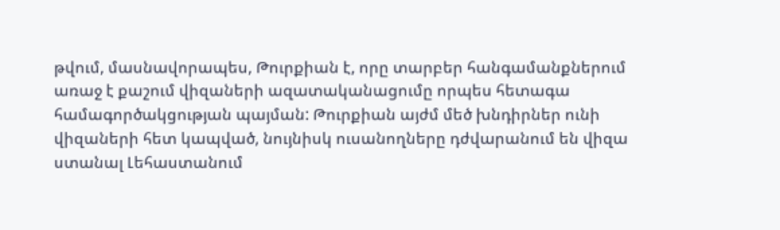թվում, մասնավորապես, Թուրքիան է, որը տարբեր հանգամանքներում առաջ է քաշում վիզաների ազատականացումը որպես հետագա համագործակցության պայման: Թուրքիան այժմ մեծ խնդիրներ ունի վիզաների հետ կապված, նույնիսկ ուսանողները դժվարանում են վիզա ստանալ Լեհաստանում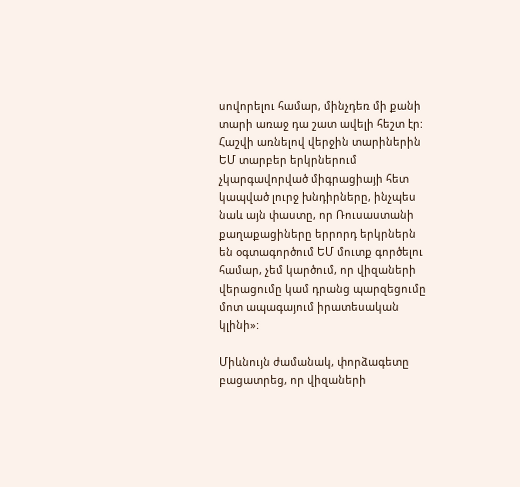սովորելու համար, մինչդեռ մի քանի տարի առաջ դա շատ ավելի հեշտ էր: Հաշվի առնելով վերջին տարիներին ԵՄ տարբեր երկրներում չկարգավորված միգրացիայի հետ կապված լուրջ խնդիրները, ինչպես նաև այն փաստը, որ Ռուսաստանի քաղաքացիները երրորդ երկրներն են օգտագործում ԵՄ մուտք գործելու համար, չեմ կարծում, որ վիզաների վերացումը կամ դրանց պարզեցումը մոտ ապագայում իրատեսական կլինի»:

Միևնույն ժամանակ, փորձագետը բացատրեց, որ վիզաների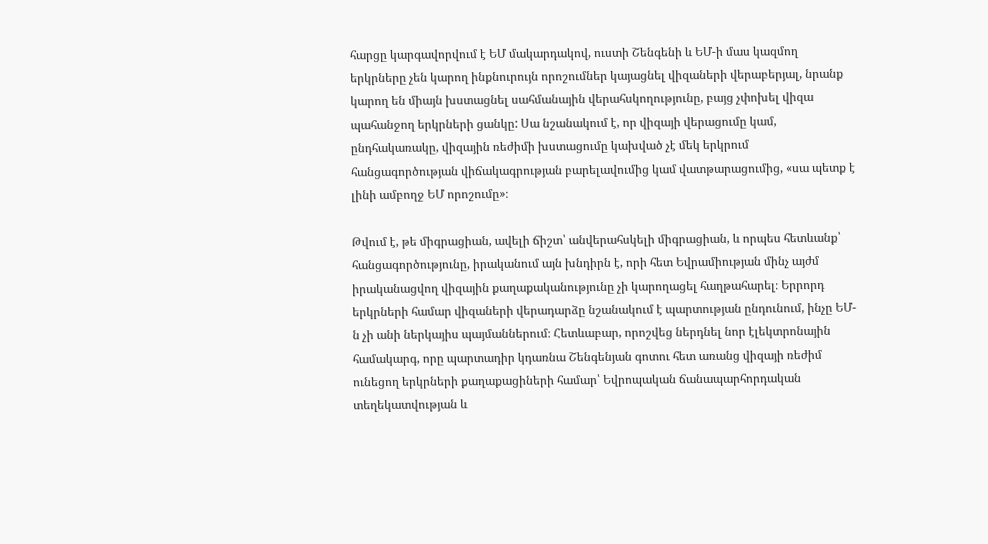հարցը կարգավորվում է ԵՄ մակարդակով, ուստի Շենգենի և ԵՄ-ի մաս կազմող երկրները չեն կարող ինքնուրույն որոշումներ կայացնել վիզաների վերաբերյալ, նրանք կարող են միայն խստացնել սահմանային վերահսկողությունը, բայց չփոխել վիզա պահանջող երկրների ցանկը: Սա նշանակում է, որ վիզայի վերացումը կամ, ընդհակառակը, վիզային ռեժիմի խստացումը կախված չէ մեկ երկրում հանցագործության վիճակագրության բարելավումից կամ վատթարացումից, «սա պետք է լինի ամբողջ ԵՄ որոշումը»։

Թվում է, թե միգրացիան, ավելի ճիշտ՝ անվերահսկելի միգրացիան, և որպես հետևանք՝ հանցագործությունը, իրականում այն խնդիրն է, որի հետ Եվրամիության մինչ այժմ իրականացվող վիզային քաղաքականությունը չի կարողացել հաղթահարել։ Երրորդ երկրների համար վիզաների վերադարձը նշանակում է պարտության ընդունում, ինչը ԵՄ-ն չի անի ներկայիս պայմաններում։ Հետևաբար, որոշվեց ներդնել նոր էլեկտրոնային համակարգ, որը պարտադիր կդառնա Շենգենյան գոտու հետ առանց վիզայի ռեժիմ ունեցող երկրների քաղաքացիների համար՝ Եվրոպական ճանապարհորդական տեղեկատվության և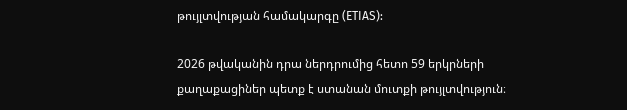թույլտվության համակարգը (ETIAS):

2026 թվականին դրա ներդրումից հետո 59 երկրների քաղաքացիներ պետք է ստանան մուտքի թույլտվություն։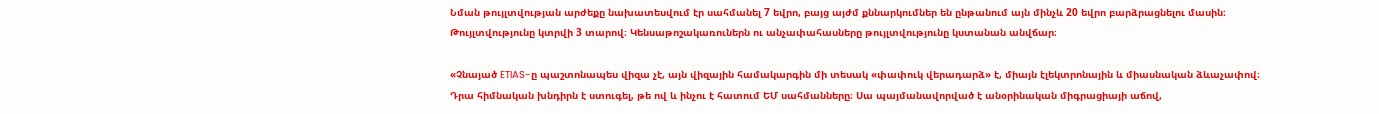Նման թույլտվության արժեքը նախատեսվում էր սահմանել 7 եվրո, բայց այժմ քննարկումներ են ընթանում այն մինչև 20 եվրո բարձրացնելու մասին։ Թույլտվությունը կտրվի 3 տարով։ Կենսաթոշակառուներն ու անչափահասները թույլտվությունը կստանան անվճար։

«Չնայած ETIAS-ը պաշտոնապես վիզա չէ, այն վիզային համակարգին մի տեսակ «փափուկ վերադարձ» է, միայն էլեկտրոնային և միասնական ձևաչափով։ Դրա հիմնական խնդիրն է ստուգել, թե ով և ինչու է հատում ԵՄ սահմանները։ Սա պայմանավորված է անօրինական միգրացիայի աճով,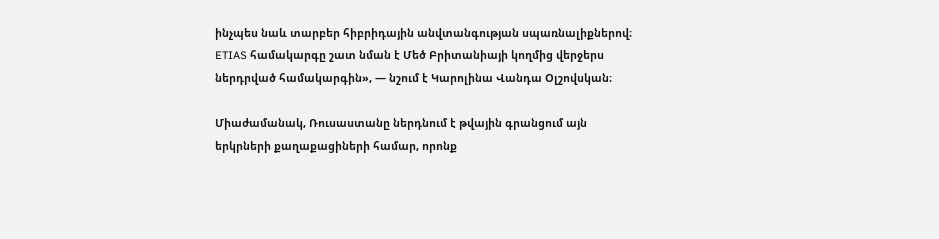ինչպես նաև տարբեր հիբրիդային անվտանգության սպառնալիքներով։ ETIAS համակարգը շատ նման է Մեծ Բրիտանիայի կողմից վերջերս ներդրված համակարգին», — նշում է Կարոլինա Վանդա Օլշովսկան։

Միաժամանակ, Ռուսաստանը ներդնում է թվային գրանցում այն երկրների քաղաքացիների համար, որոնք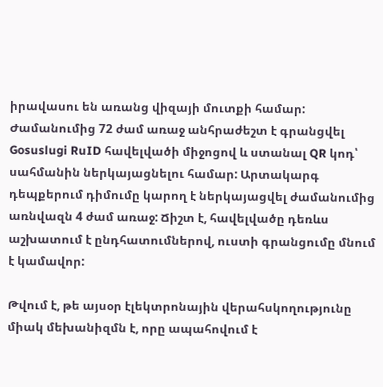իրավասու են առանց վիզայի մուտքի համար: Ժամանումից 72 ժամ առաջ անհրաժեշտ է գրանցվել Gosuslugi RuID հավելվածի միջոցով և ստանալ QR կոդ՝ սահմանին ներկայացնելու համար: Արտակարգ դեպքերում դիմումը կարող է ներկայացվել ժամանումից առնվազն 4 ժամ առաջ: Ճիշտ է, հավելվածը դեռևս աշխատում է ընդհատումներով, ուստի գրանցումը մնում է կամավոր:

Թվում է, թե այսօր էլեկտրոնային վերահսկողությունը միակ մեխանիզմն է, որը ապահովում է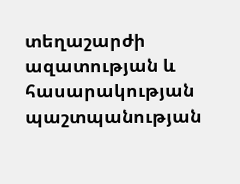տեղաշարժի ազատության և հասարակության պաշտպանության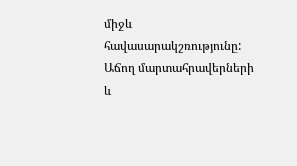միջև հավասարակշռությունը: Աճող մարտահրավերների և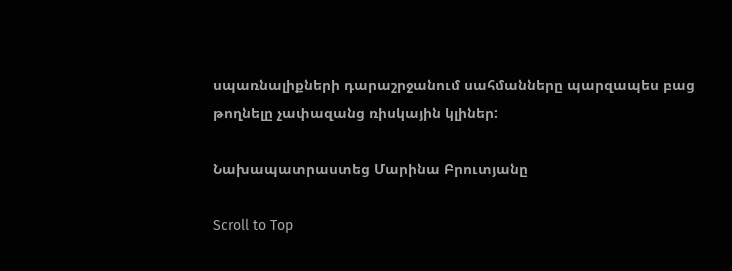սպառնալիքների դարաշրջանում սահմանները պարզապես բաց թողնելը չափազանց ռիսկային կլիներ:

Նախապատրաստեց Մարինա Բրուտյանը

Scroll to Top